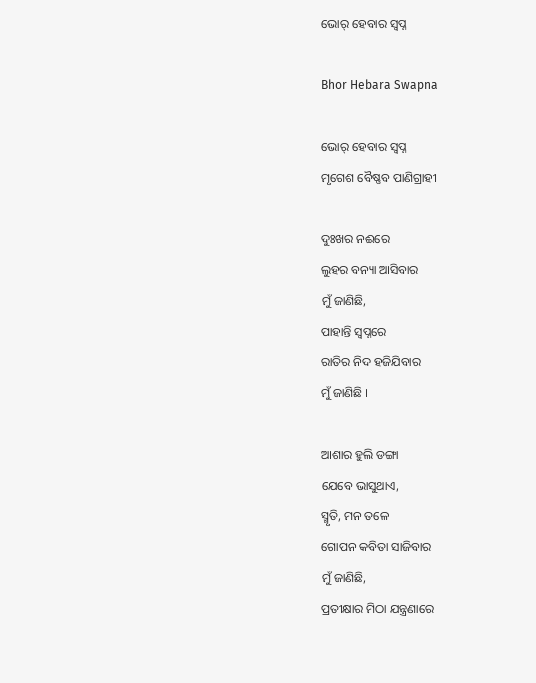ଭୋର୍ ହେବାର ସ୍ୱପ୍ନ

Bhor Hebara Swapna

ଭୋର୍ ହେବାର ସ୍ୱପ୍ନ
ମୃଗେଶ ବୈଷ୍ଣବ ପାଣିଗ୍ରାହୀ

ଦୁଃଖର ନଈରେ
ଲୁହର ବନ୍ୟା ଆସିବାର
ମୁଁ ଜାଣିଛି,
ପାହାନ୍ତି ସ୍ୱପ୍ନରେ
ରାତିର ନିଦ ହଜିଯିବାର
ମୁଁ ଜାଣିଛି ।

ଆଶାର ହୁଲି ଡଙ୍ଗା
ଯେବେ ଭାସୁଥାଏ,
ସ୍ମୃତି, ମନ ତଳେ
ଗୋପନ କବିତା ସାଜିବାର
ମୁଁ ଜାଣିଛି,
ପ୍ରତୀକ୍ଷାର ମିଠା ଯନ୍ତ୍ରଣାରେ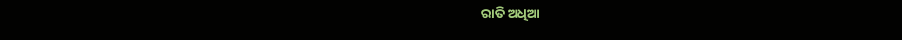ରାତି ଅଧିଆ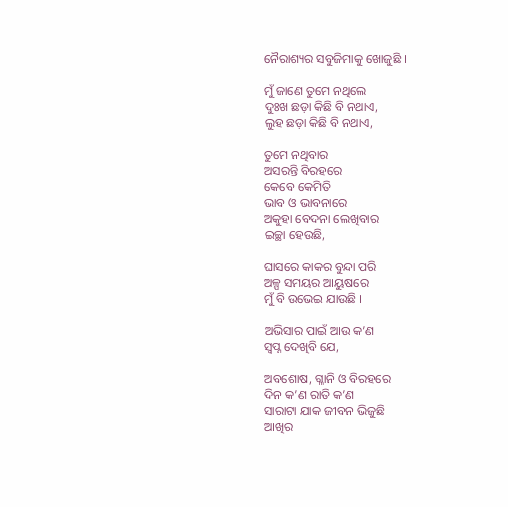ନୈରାଶ୍ୟର ସବୁଜିମାକୁ ଖୋଜୁଛି ।

ମୁଁ ଜାଣେ ତୁମେ ନଥିଲେ
ଦୁଃଖ ଛଡ଼ା କିଛି ବି ନଥାଏ,
ଲୁହ ଛଡ଼ା କିଛି ବି ନଥାଏ,

ତୁମେ ନଥିବାର
ଅସରନ୍ତି ବିରହରେ
କେବେ କେମିତି
ଭାବ ଓ ଭାବନାରେ
ଅକୁହା ବେଦନା ଲେଖିବାର
ଇଚ୍ଛା ହେଉଛି,

ଘାସରେ କାକର ବୁନ୍ଦା ପରି
ଅଳ୍ପ ସମୟର ଆୟୁଷରେ
ମୁଁ ବି ଉଭେଇ ଯାଉଛି ।

ଅଭିସାର ପାଇଁ ଆଉ କ’ଣ
ସ୍ୱପ୍ନ ଦେଖିବି ଯେ,

ଅବଶୋଷ, ଗ୍ଳାନି ଓ ବିରହରେ
ଦିନ କ’ଣ ରାତି କ’ଣ
ସାରାଟା ଯାକ ଜୀବନ ଭିଜୁଛି
ଆଖିର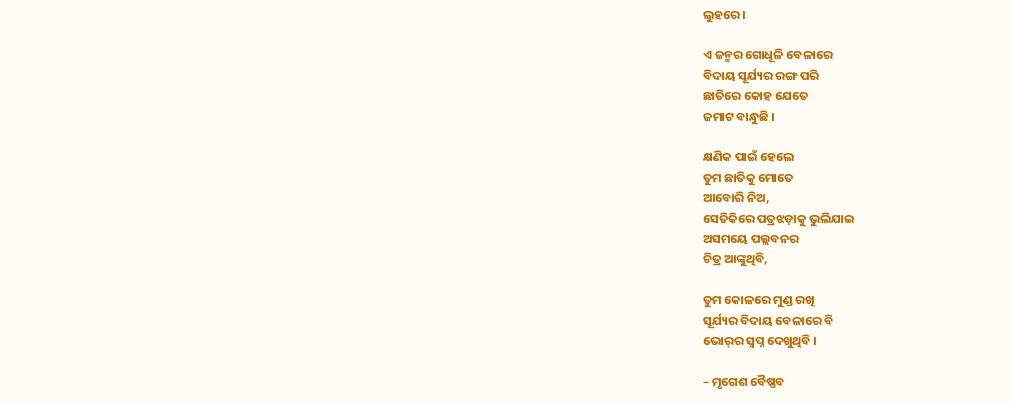ଲୁହରେ ।

ଏ ଜନ୍ମର ଗୋଧୂଳି ବେଳାରେ
ବିଦାୟ ସୂର୍ଯ୍ୟର ରଙ୍ଗ ପରି
ଛାତିରେ କୋହ ଯେତେ
ଜମାଟ ବାନ୍ଧୁଛି ।

କ୍ଷଣିକ ପାଇଁ ହେଲେ
ତୁମ ଛାତିକୁ ମୋତେ
ଆବୋରି ନିଅ,
ସେତିକିରେ ପତ୍ରଝଡ଼ାକୁ ଭୁଲିଯାଇ
ଅସମୟେ ପଲ୍ଲବନର
ଚିତ୍ର ଆଙ୍କୁଥିବି,

ତୁମ କୋଳରେ ମୁଣ୍ଡ ରଖି
ସୂର୍ଯ୍ୟର ବିଦାୟ ବେଳାରେ ବି
ଭୋର୍‌ର ସ୍ୱପ୍ନ ଦେଖୁଥିବି ।

– ମୃଗେଶ ବୈଷ୍ଣବ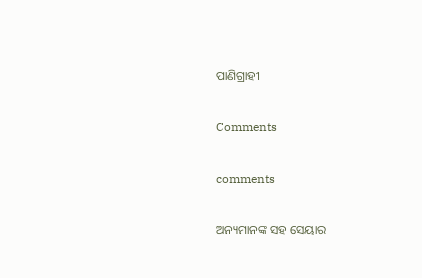ପାଣିଗ୍ରାହୀ

Comments

comments

ଅନ୍ୟମାନଙ୍କ ସହ ସେୟାର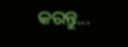କରନ୍ତୁ...